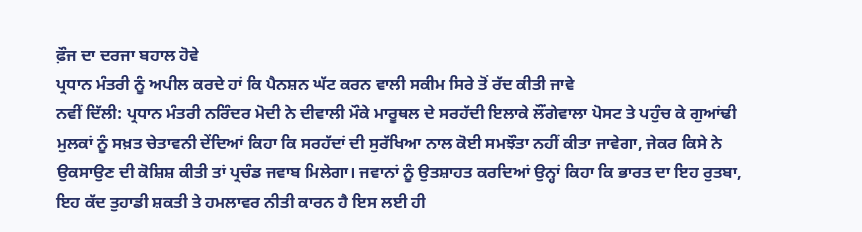ਫ਼ੌਜ ਦਾ ਦਰਜਾ ਬਹਾਲ ਹੋਵੇ
ਪ੍ਰਧਾਨ ਮੰਤਰੀ ਨੂੰ ਅਪੀਲ ਕਰਦੇ ਹਾਂ ਕਿ ਪੈਨਸ਼ਨ ਘੱਟ ਕਰਨ ਵਾਲੀ ਸਕੀਮ ਸਿਰੇ ਤੋਂ ਰੱਦ ਕੀਤੀ ਜਾਵੇ
ਨਵੀਂ ਦਿੱਲੀ: ਪ੍ਰਧਾਨ ਮੰਤਰੀ ਨਰਿੰਦਰ ਮੋਦੀ ਨੇ ਦੀਵਾਲੀ ਮੌਕੇ ਮਾਰੂਥਲ ਦੇ ਸਰਹੱਦੀ ਇਲਾਕੇ ਲੌਂਗੇਵਾਲਾ ਪੋਸਟ ਤੇ ਪਹੁੰਚ ਕੇ ਗੁਆਂਢੀ ਮੁਲਕਾਂ ਨੂੰ ਸਖ਼ਤ ਚੇਤਾਵਨੀ ਦੇਂਦਿਆਂ ਕਿਹਾ ਕਿ ਸਰਹੱਦਾਂ ਦੀ ਸੁਰੱਖਿਆ ਨਾਲ ਕੋਈ ਸਮਝੌਤਾ ਨਹੀਂ ਕੀਤਾ ਜਾਵੇਗਾ, ਜੇਕਰ ਕਿਸੇ ਨੇ ਉਕਸਾਉਣ ਦੀ ਕੋਸ਼ਿਸ਼ ਕੀਤੀ ਤਾਂ ਪ੍ਰਚੰਡ ਜਵਾਬ ਮਿਲੇਗਾ। ਜਵਾਨਾਂ ਨੂੰ ਉਤਸ਼ਾਹਤ ਕਰਦਿਆਂ ਉਨ੍ਹਾਂ ਕਿਹਾ ਕਿ ਭਾਰਤ ਦਾ ਇਹ ਰੁਤਬਾ, ਇਹ ਕੱਦ ਤੁਹਾਡੀ ਸ਼ਕਤੀ ਤੇ ਹਮਲਾਵਰ ਨੀਤੀ ਕਾਰਨ ਹੈ ਇਸ ਲਈ ਹੀ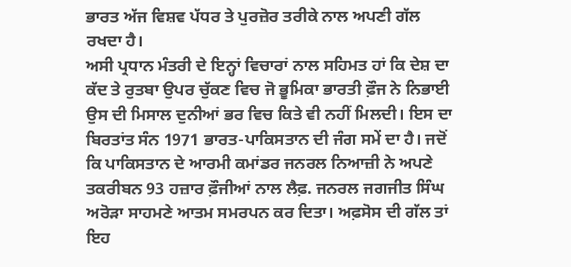ਭਾਰਤ ਅੱਜ ਵਿਸ਼ਵ ਪੱਧਰ ਤੇ ਪੁਰਜ਼ੋਰ ਤਰੀਕੇ ਨਾਲ ਅਪਣੀ ਗੱਲ ਰਖਦਾ ਹੈ।
ਅਸੀ ਪ੍ਰਧਾਨ ਮੰਤਰੀ ਦੇ ਇਨ੍ਹਾਂ ਵਿਚਾਰਾਂ ਨਾਲ ਸਹਿਮਤ ਹਾਂ ਕਿ ਦੇਸ਼ ਦਾ ਕੱਦ ਤੇ ਰੁਤਬਾ ਉਪਰ ਚੁੱਕਣ ਵਿਚ ਜੋ ਭੂਮਿਕਾ ਭਾਰਤੀ ਫ਼ੌਜ ਨੇ ਨਿਭਾਈ ਉਸ ਦੀ ਮਿਸਾਲ ਦੁਨੀਆਂ ਭਰ ਵਿਚ ਕਿਤੇ ਵੀ ਨਹੀਂ ਮਿਲਦੀ। ਇਸ ਦਾ ਬਿਰਤਾਂਤ ਸੰਨ 1971 ਭਾਰਤ-ਪਾਕਿਸਤਾਨ ਦੀ ਜੰਗ ਸਮੇਂ ਦਾ ਹੈ। ਜਦੋਂ ਕਿ ਪਾਕਿਸਤਾਨ ਦੇ ਆਰਮੀ ਕਮਾਂਡਰ ਜਨਰਲ ਨਿਆਜ਼ੀ ਨੇ ਅਪਣੇ ਤਕਰੀਬਨ 93 ਹਜ਼ਾਰ ਫ਼ੌਜੀਆਂ ਨਾਲ ਲੈਫ਼. ਜਨਰਲ ਜਗਜੀਤ ਸਿੰਘ ਅਰੋੜਾ ਸਾਹਮਣੇ ਆਤਮ ਸਮਰਪਨ ਕਰ ਦਿਤਾ। ਅਫ਼ਸੋਸ ਦੀ ਗੱਲ ਤਾਂ ਇਹ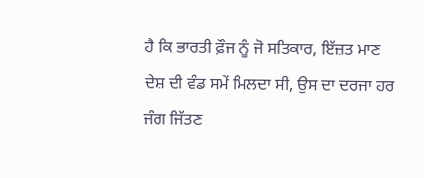ਹੈ ਕਿ ਭਾਰਤੀ ਫ਼ੌਜ ਨੂੰ ਜੋ ਸਤਿਕਾਰ, ਇੱਜ਼ਤ ਮਾਣ ਦੇਸ਼ ਦੀ ਵੰਡ ਸਮੇਂ ਮਿਲਦਾ ਸੀ, ਉਸ ਦਾ ਦਰਜਾ ਹਰ ਜੰਗ ਜਿੱਤਣ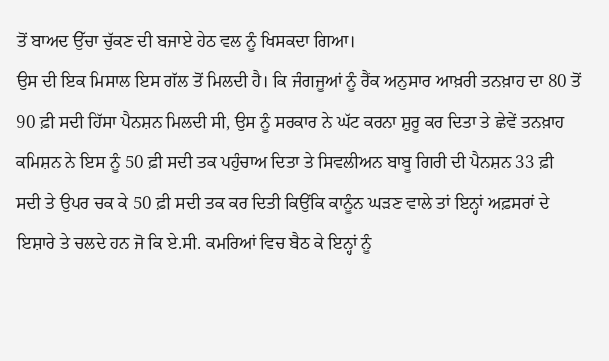ਤੋਂ ਬਾਅਦ ਉੱਚਾ ਚੁੱਕਣ ਦੀ ਬਜਾਏ ਹੇਠ ਵਲ ਨੂੰ ਖਿਸਕਦਾ ਗਿਆ।
ਉਸ ਦੀ ਇਕ ਮਿਸਾਲ ਇਸ ਗੱਲ ਤੋਂ ਮਿਲਦੀ ਹੈ। ਕਿ ਜੰਗਜੂਆਂ ਨੂੰ ਰੈਂਕ ਅਨੁਸਾਰ ਆਖ਼ਰੀ ਤਨਖ਼ਾਹ ਦਾ 80 ਤੋਂ 90 ਫ਼ੀ ਸਦੀ ਹਿੱਸਾ ਪੈਨਸ਼ਨ ਮਿਲਦੀ ਸੀ, ਉਸ ਨੂੰ ਸਰਕਾਰ ਨੇ ਘੱਟ ਕਰਨਾ ਸ਼ੁਰੂ ਕਰ ਦਿਤਾ ਤੇ ਛੇਵੇਂ ਤਨਖ਼ਾਹ ਕਮਿਸ਼ਨ ਨੇ ਇਸ ਨੂੰ 50 ਫ਼ੀ ਸਦੀ ਤਕ ਪਹੁੰਚਾਅ ਦਿਤਾ ਤੇ ਸਿਵਲੀਅਨ ਬਾਬੂ ਗਿਰੀ ਦੀ ਪੈਨਸ਼ਨ 33 ਫ਼ੀ ਸਦੀ ਤੇ ਉਪਰ ਚਕ ਕੇ 50 ਫ਼ੀ ਸਦੀ ਤਕ ਕਰ ਦਿਤੀ ਕਿਉਂਕਿ ਕਾਨੂੰਨ ਘੜਣ ਵਾਲੇ ਤਾਂ ਇਨ੍ਹਾਂ ਅਫ਼ਸਰਾਂ ਦੇ ਇਸ਼ਾਰੇ ਤੇ ਚਲਦੇ ਹਨ ਜੋ ਕਿ ਏ.ਸੀ. ਕਮਰਿਆਂ ਵਿਚ ਬੈਠ ਕੇ ਇਨ੍ਹਾਂ ਨੂੰ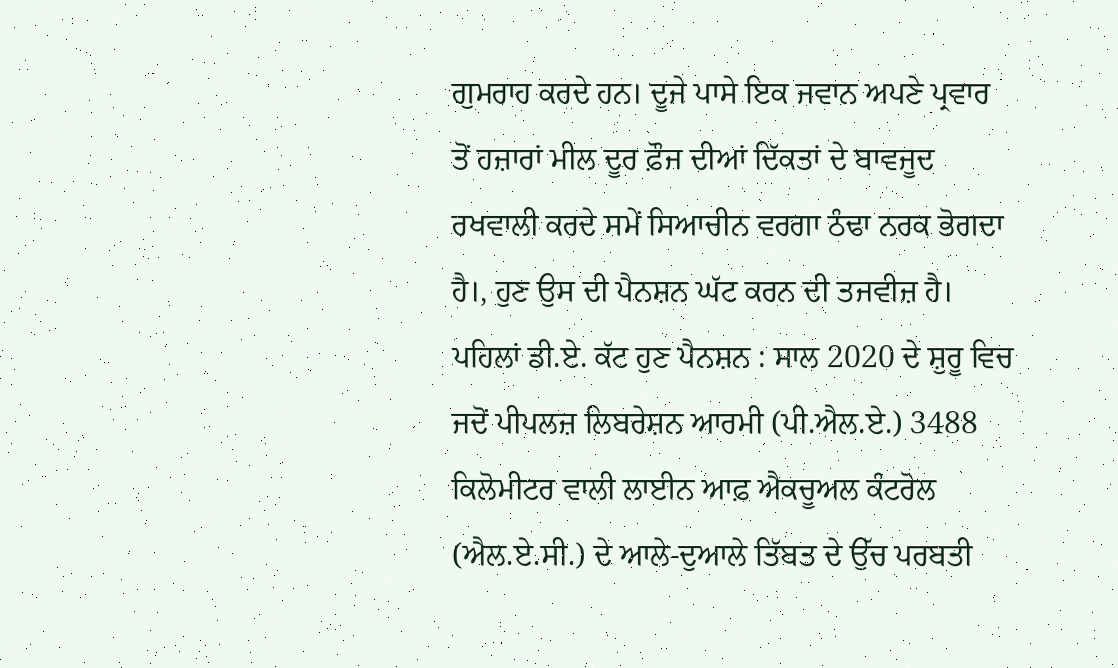ਗੁਮਰਾਹ ਕਰਦੇ ਹਨ। ਦੂਜੇ ਪਾਸੇ ਇਕ ਜਵਾਨ ਅਪਣੇ ਪ੍ਰਵਾਰ ਤੋਂ ਹਜ਼ਾਰਾਂ ਮੀਲ ਦੂਰ ਫ਼ੌਜ ਦੀਆਂ ਦਿੱਕਤਾਂ ਦੇ ਬਾਵਜੂਦ ਰਖਵਾਲੀ ਕਰਦੇ ਸਮੇਂ ਸਿਆਚੀਨ ਵਰਗਾ ਠੰਢਾ ਨਰਕ ਭੋਗਦਾ ਹੈ।, ਹੁਣ ਉਸ ਦੀ ਪੈਨਸ਼ਨ ਘੱਟ ਕਰਨ ਦੀ ਤਜਵੀਜ਼ ਹੈ।
ਪਹਿਲਾਂ ਡੀ.ਏ. ਕੱਟ ਹੁਣ ਪੈਨਸ਼ਨ : ਸਾਲ 2020 ਦੇ ਸ਼ੁਰੂ ਵਿਚ ਜਦੋਂ ਪੀਪਲਜ਼ ਲਿਬਰੇਸ਼ਨ ਆਰਮੀ (ਪੀ.ਐਲ.ਏ.) 3488 ਕਿਲੋਮੀਟਰ ਵਾਲੀ ਲਾਈਨ ਆਫ਼ ਐਕਚੂਅਲ ਕੰਟਰੋਲ (ਐਲ.ਏ.ਸੀ.) ਦੇ ਆਲੇ-ਦੁਆਲੇ ਤਿੱਬਤ ਦੇ ਉੱਚ ਪਰਬਤੀ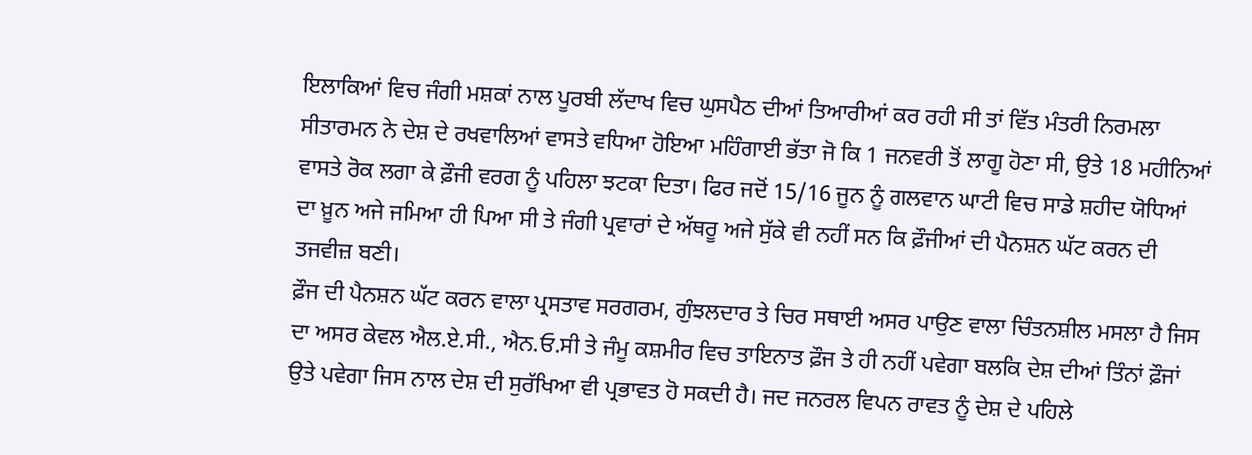ਇਲਾਕਿਆਂ ਵਿਚ ਜੰਗੀ ਮਸ਼ਕਾਂ ਨਾਲ ਪੂਰਬੀ ਲੱਦਾਖ ਵਿਚ ਘੁਸਪੈਠ ਦੀਆਂ ਤਿਆਰੀਆਂ ਕਰ ਰਹੀ ਸੀ ਤਾਂ ਵਿੱਤ ਮੰਤਰੀ ਨਿਰਮਲਾ ਸੀਤਾਰਮਨ ਨੇ ਦੇਸ਼ ਦੇ ਰਖਵਾਲਿਆਂ ਵਾਸਤੇ ਵਧਿਆ ਹੋਇਆ ਮਹਿੰਗਾਈ ਭੱਤਾ ਜੋ ਕਿ 1 ਜਨਵਰੀ ਤੋਂ ਲਾਗੂ ਹੋਣਾ ਸੀ, ਉਤੇ 18 ਮਹੀਨਿਆਂ ਵਾਸਤੇ ਰੋਕ ਲਗਾ ਕੇ ਫ਼ੌਜੀ ਵਰਗ ਨੂੰ ਪਹਿਲਾ ਝਟਕਾ ਦਿਤਾ। ਫਿਰ ਜਦੋਂ 15/16 ਜੂਨ ਨੂੰ ਗਲਵਾਨ ਘਾਟੀ ਵਿਚ ਸਾਡੇ ਸ਼ਹੀਦ ਯੋਧਿਆਂ ਦਾ ਖ਼ੂਨ ਅਜੇ ਜਮਿਆ ਹੀ ਪਿਆ ਸੀ ਤੇ ਜੰਗੀ ਪ੍ਰਵਾਰਾਂ ਦੇ ਅੱਥਰੂ ਅਜੇ ਸੁੱਕੇ ਵੀ ਨਹੀਂ ਸਨ ਕਿ ਫ਼ੌਜੀਆਂ ਦੀ ਪੈਨਸ਼ਨ ਘੱਟ ਕਰਨ ਦੀ ਤਜਵੀਜ਼ ਬਣੀ।
ਫ਼ੌਜ ਦੀ ਪੈਨਸ਼ਨ ਘੱਟ ਕਰਨ ਵਾਲਾ ਪ੍ਰਸਤਾਵ ਸਰਗਰਮ, ਗੁੰਝਲਦਾਰ ਤੇ ਚਿਰ ਸਥਾਈ ਅਸਰ ਪਾਉਣ ਵਾਲਾ ਚਿੰਤਨਸ਼ੀਲ ਮਸਲਾ ਹੈ ਜਿਸ ਦਾ ਅਸਰ ਕੇਵਲ ਐਲ.ਏ.ਸੀ., ਐਨ.ਓ.ਸੀ ਤੇ ਜੰਮੂ ਕਸ਼ਮੀਰ ਵਿਚ ਤਾਇਨਾਤ ਫ਼ੌਜ ਤੇ ਹੀ ਨਹੀਂ ਪਵੇਗਾ ਬਲਕਿ ਦੇਸ਼ ਦੀਆਂ ਤਿੰਨਾਂ ਫ਼ੌਜਾਂ ਉਤੇ ਪਵੇਗਾ ਜਿਸ ਨਾਲ ਦੇਸ਼ ਦੀ ਸੁਰੱਖਿਆ ਵੀ ਪ੍ਰਭਾਵਤ ਹੋ ਸਕਦੀ ਹੈ। ਜਦ ਜਨਰਲ ਵਿਪਨ ਰਾਵਤ ਨੂੰ ਦੇਸ਼ ਦੇ ਪਹਿਲੇ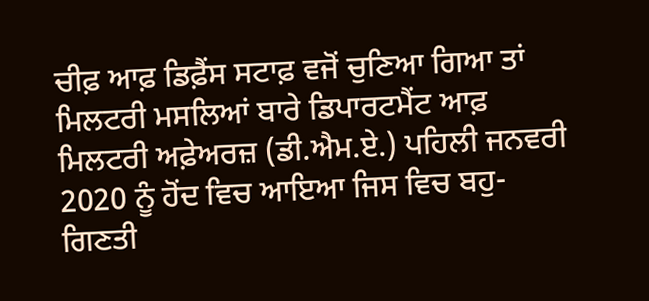ਚੀਫ਼ ਆਫ਼ ਡਿਫ਼ੈਂਸ ਸਟਾਫ਼ ਵਜੋਂ ਚੁਣਿਆ ਗਿਆ ਤਾਂ ਮਿਲਟਰੀ ਮਸਲਿਆਂ ਬਾਰੇ ਡਿਪਾਰਟਮੈਂਟ ਆਫ਼ ਮਿਲਟਰੀ ਅਫ਼ੇਅਰਜ਼ (ਡੀ.ਐਮ.ਏ.) ਪਹਿਲੀ ਜਨਵਰੀ 2020 ਨੂੰ ਹੋਂਦ ਵਿਚ ਆਇਆ ਜਿਸ ਵਿਚ ਬਹੁ-ਗਿਣਤੀ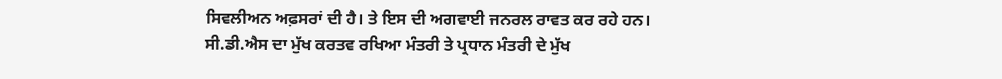ਸਿਵਲੀਅਨ ਅਫ਼ਸਰਾਂ ਦੀ ਹੈ। ਤੇ ਇਸ ਦੀ ਅਗਵਾਈ ਜਨਰਲ ਰਾਵਤ ਕਰ ਰਹੇ ਹਨ। ਸੀ.ਡੀ.ਐਸ ਦਾ ਮੁੱਖ ਕਰਤਵ ਰਖਿਆ ਮੰਤਰੀ ਤੇ ਪ੍ਰਧਾਨ ਮੰਤਰੀ ਦੇ ਮੁੱਖ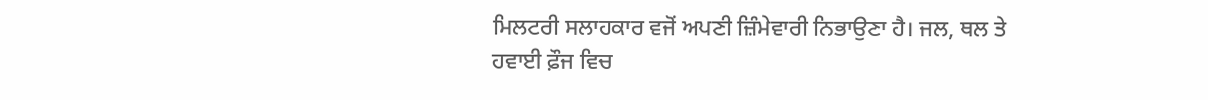ਮਿਲਟਰੀ ਸਲਾਹਕਾਰ ਵਜੋਂ ਅਪਣੀ ਜ਼ਿੰਮੇਵਾਰੀ ਨਿਭਾਉਣਾ ਹੈ। ਜਲ, ਥਲ ਤੇ ਹਵਾਈ ਫ਼ੌਜ ਵਿਚ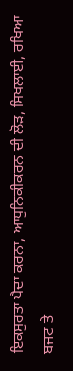ਇਕਸੁਰਤਾ ਪੈਦਾ ਕਰਨਾ, ਆਧੁਨਿਕੀਕਰਨ ਦੀ ਲੋੜ, ਸਿਖਲਾਈ, ਰਖਿਆ ਬਜਟ ਤੇ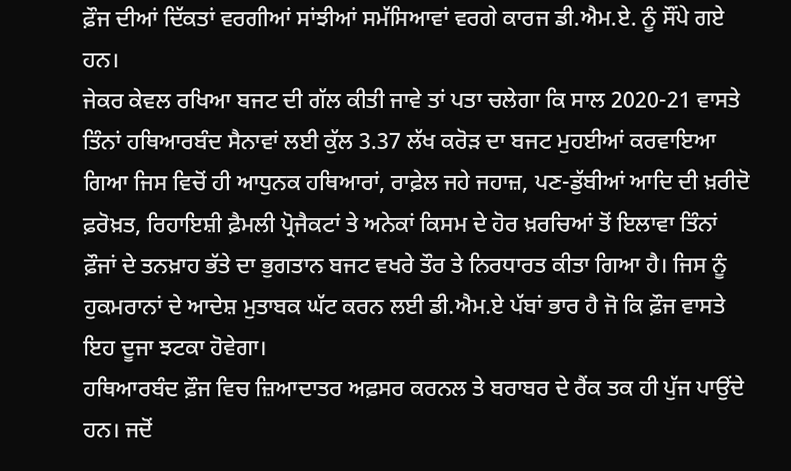ਫ਼ੌਜ ਦੀਆਂ ਦਿੱਕਤਾਂ ਵਰਗੀਆਂ ਸਾਂਝੀਆਂ ਸਮੱਸਿਆਵਾਂ ਵਰਗੇ ਕਾਰਜ ਡੀ.ਐਮ.ਏ. ਨੂੰ ਸੌਂਪੇ ਗਏ ਹਨ।
ਜੇਕਰ ਕੇਵਲ ਰਖਿਆ ਬਜਟ ਦੀ ਗੱਲ ਕੀਤੀ ਜਾਵੇ ਤਾਂ ਪਤਾ ਚਲੇਗਾ ਕਿ ਸਾਲ 2020-21 ਵਾਸਤੇ ਤਿੰਨਾਂ ਹਥਿਆਰਬੰਦ ਸੈਨਾਵਾਂ ਲਈ ਕੁੱਲ 3.37 ਲੱਖ ਕਰੋੜ ਦਾ ਬਜਟ ਮੁਹਈਆਂ ਕਰਵਾਇਆ ਗਿਆ ਜਿਸ ਵਿਚੋਂ ਹੀ ਆਧੁਨਕ ਹਥਿਆਰਾਂ, ਰਾਫ਼ੇਲ ਜਹੇ ਜਹਾਜ਼, ਪਣ-ਡੁੱਬੀਆਂ ਆਦਿ ਦੀ ਖ਼ਰੀਦੋ ਫ਼ਰੋਖ਼ਤ, ਰਿਹਾਇਸ਼ੀ ਫ਼ੈਮਲੀ ਪ੍ਰੋਜੈਕਟਾਂ ਤੇ ਅਨੇਕਾਂ ਕਿਸਮ ਦੇ ਹੋਰ ਖ਼ਰਚਿਆਂ ਤੋਂ ਇਲਾਵਾ ਤਿੰਨਾਂ ਫ਼ੌਜਾਂ ਦੇ ਤਨਖ਼ਾਹ ਭੱਤੇ ਦਾ ਭੁਗਤਾਨ ਬਜਟ ਵਖਰੇ ਤੌਰ ਤੇ ਨਿਰਧਾਰਤ ਕੀਤਾ ਗਿਆ ਹੈ। ਜਿਸ ਨੂੰ ਹੁਕਮਰਾਨਾਂ ਦੇ ਆਦੇਸ਼ ਮੁਤਾਬਕ ਘੱਟ ਕਰਨ ਲਈ ਡੀ.ਐਮ.ਏ ਪੱਬਾਂ ਭਾਰ ਹੈ ਜੋ ਕਿ ਫ਼ੌਜ ਵਾਸਤੇ ਇਹ ਦੂਜਾ ਝਟਕਾ ਹੋਵੇਗਾ।
ਹਥਿਆਰਬੰਦ ਫ਼ੌਜ ਵਿਚ ਜ਼ਿਆਦਾਤਰ ਅਫ਼ਸਰ ਕਰਨਲ ਤੇ ਬਰਾਬਰ ਦੇ ਰੈਂਕ ਤਕ ਹੀ ਪੁੱਜ ਪਾਉਂਦੇ ਹਨ। ਜਦੋਂ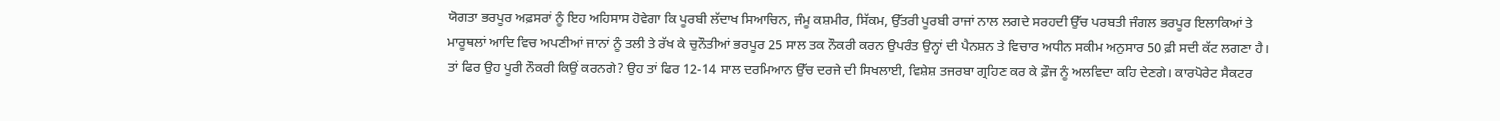ਯੋਗਤਾ ਭਰਪੂਰ ਅਫ਼ਸਰਾਂ ਨੂੰ ਇਹ ਅਹਿਸਾਸ ਹੋਵੇਗਾ ਕਿ ਪੂਰਬੀ ਲੱਦਾਖ ਸਿਆਚਿਨ, ਜੰਮੂ ਕਸ਼ਮੀਰ, ਸਿੱਕਮ, ਉੱਤਰੀ ਪੂਰਬੀ ਰਾਜਾਂ ਨਾਲ ਲਗਦੇ ਸਰਹਦੀ ਉੱਚ ਪਰਬਤੀ ਜੰਗਲ ਭਰਪੂਰ ਇਲਾਕਿਆਂ ਤੇ ਮਾਰੂਥਲਾਂ ਆਦਿ ਵਿਚ ਅਪਣੀਆਂ ਜਾਨਾਂ ਨੂੰ ਤਲੀ ਤੇ ਰੱਖ ਕੇ ਚੁਨੌਤੀਆਂ ਭਰਪੂਰ 25 ਸਾਲ ਤਕ ਨੌਕਰੀ ਕਰਨ ਉਪਰੰਤ ਉਨ੍ਹਾਂ ਦੀ ਪੈਨਸ਼ਨ ਤੇ ਵਿਚਾਰ ਅਧੀਨ ਸਕੀਮ ਅਨੁਸਾਰ 50 ਫ਼ੀ ਸਦੀ ਕੱਟ ਲਗਣਾ ਹੈ। ਤਾਂ ਫਿਰ ਉਹ ਪੂਰੀ ਨੌਕਰੀ ਕਿਉਂ ਕਰਨਗੇ? ਉਹ ਤਾਂ ਫਿਰ 12-14 ਸਾਲ ਦਰਮਿਆਨ ਉੱਚ ਦਰਜੇ ਦੀ ਸਿਖਲਾਈ, ਵਿਸ਼ੇਸ਼ ਤਜਰਬਾ ਗ੍ਰਹਿਣ ਕਰ ਕੇ ਫ਼ੌਜ ਨੂੰ ਅਲਵਿਦਾ ਕਹਿ ਦੇਣਗੇ। ਕਾਰਪੋਰੇਟ ਸੈਕਟਰ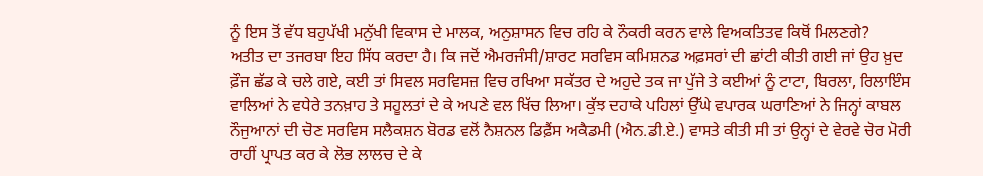ਨੂੰ ਇਸ ਤੋਂ ਵੱਧ ਬਹੁਪੱਖੀ ਮਨੁੱਖੀ ਵਿਕਾਸ ਦੇ ਮਾਲਕ, ਅਨੁਸ਼ਾਸਨ ਵਿਚ ਰਹਿ ਕੇ ਨੌਕਰੀ ਕਰਨ ਵਾਲੇ ਵਿਅਕਤਿਤਵ ਕਿਥੋਂ ਮਿਲਣਗੇ?
ਅਤੀਤ ਦਾ ਤਜਰਬਾ ਇਹ ਸਿੱਧ ਕਰਦਾ ਹੈ। ਕਿ ਜਦੋਂ ਐਮਰਜੰਸੀ/ਸ਼ਾਰਟ ਸਰਵਿਸ ਕਮਿਸ਼ਨਡ ਅਫ਼ਸਰਾਂ ਦੀ ਛਾਂਟੀ ਕੀਤੀ ਗਈ ਜਾਂ ਉਹ ਖ਼ੁਦ ਫ਼ੌਜ ਛੱਡ ਕੇ ਚਲੇ ਗਏ, ਕਈ ਤਾਂ ਸਿਵਲ ਸਰਵਿਸਜ਼ ਵਿਚ ਰਖਿਆ ਸਕੱਤਰ ਦੇ ਅਹੁਦੇ ਤਕ ਜਾ ਪੁੱਜੇ ਤੇ ਕਈਆਂ ਨੂੰ ਟਾਟਾ, ਬਿਰਲਾ, ਰਿਲਾਇੰਸ ਵਾਲਿਆਂ ਨੇ ਵਧੇਰੇ ਤਨਖ਼ਾਹ ਤੇ ਸਹੂਲਤਾਂ ਦੇ ਕੇ ਅਪਣੇ ਵਲ ਖਿੱਚ ਲਿਆ। ਕੁੱਝ ਦਹਾਕੇ ਪਹਿਲਾਂ ਉੱਘੇ ਵਪਾਰਕ ਘਰਾਣਿਆਂ ਨੇ ਜਿਨ੍ਹਾਂ ਕਾਬਲ ਨੌਜੁਆਨਾਂ ਦੀ ਚੋਣ ਸਰਵਿਸ ਸਲੈਕਸ਼ਨ ਬੋਰਡ ਵਲੋਂ ਨੈਸ਼ਨਲ ਡਿਫ਼ੈਂਸ ਅਕੈਡਮੀ (ਐਨ.ਡੀ.ਏ.) ਵਾਸਤੇ ਕੀਤੀ ਸੀ ਤਾਂ ਉਨ੍ਹਾਂ ਦੇ ਵੇਰਵੇ ਚੋਰ ਮੋਰੀ ਰਾਹੀਂ ਪ੍ਰਾਪਤ ਕਰ ਕੇ ਲੋਭ ਲਾਲਚ ਦੇ ਕੇ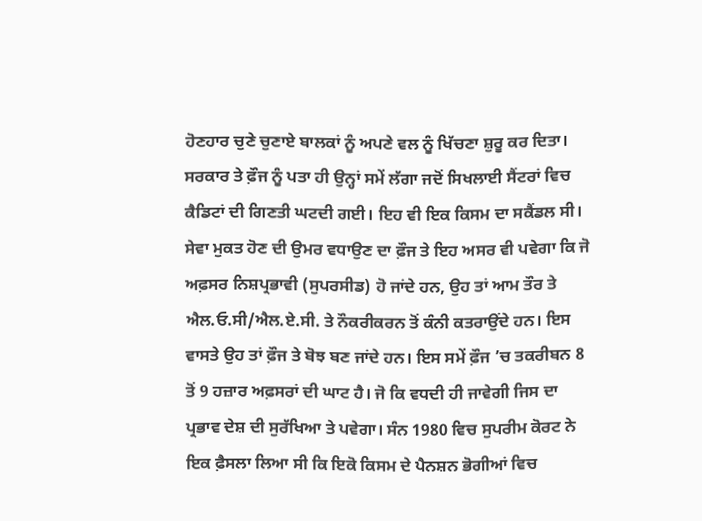ਹੋਣਹਾਰ ਚੁਣੇ ਚੁਣਾਏ ਬਾਲਕਾਂ ਨੂੰ ਅਪਣੇ ਵਲ ਨੂੰ ਖਿੱਚਣਾ ਸ਼ੁਰੂ ਕਰ ਦਿਤਾ। ਸਰਕਾਰ ਤੇ ਫ਼ੌਜ ਨੂੰ ਪਤਾ ਹੀ ਉਨ੍ਹਾਂ ਸਮੇਂ ਲੱਗਾ ਜਦੋਂ ਸਿਖਲਾਈ ਸੈਂਟਰਾਂ ਵਿਚ ਕੈਡਿਟਾਂ ਦੀ ਗਿਣਤੀ ਘਟਦੀ ਗਈ। ਇਹ ਵੀ ਇਕ ਕਿਸਮ ਦਾ ਸਕੈਂਡਲ ਸੀ।
ਸੇਵਾ ਮੁਕਤ ਹੋਣ ਦੀ ਉਮਰ ਵਧਾਉਣ ਦਾ ਫ਼ੌਜ ਤੇ ਇਹ ਅਸਰ ਵੀ ਪਵੇਗਾ ਕਿ ਜੋ ਅਫ਼ਸਰ ਨਿਸ਼ਪ੍ਰਭਾਵੀ (ਸੁਪਰਸੀਡ) ਹੋ ਜਾਂਦੇ ਹਨ, ਉਹ ਤਾਂ ਆਮ ਤੌਰ ਤੇ ਐਲ.ਓ.ਸੀ/ਐਲ.ਏ.ਸੀ. ਤੇ ਨੌਕਰੀਕਰਨ ਤੋਂ ਕੰਨੀ ਕਤਰਾਉਂਦੇ ਹਨ। ਇਸ ਵਾਸਤੇ ਉਹ ਤਾਂ ਫ਼ੌਜ ਤੇ ਬੋਝ ਬਣ ਜਾਂਦੇ ਹਨ। ਇਸ ਸਮੇਂ ਫ਼ੌਜ ’ਚ ਤਕਰੀਬਨ 8 ਤੋਂ 9 ਹਜ਼ਾਰ ਅਫ਼ਸਰਾਂ ਦੀ ਘਾਟ ਹੈ। ਜੋ ਕਿ ਵਧਦੀ ਹੀ ਜਾਵੇਗੀ ਜਿਸ ਦਾ ਪ੍ਰਭਾਵ ਦੇਸ਼ ਦੀ ਸੁਰੱਖਿਆ ਤੇ ਪਵੇਗਾ। ਸੰਨ 1980 ਵਿਚ ਸੁਪਰੀਮ ਕੋਰਟ ਨੇ ਇਕ ਫ਼ੈਸਲਾ ਲਿਆ ਸੀ ਕਿ ਇਕੋ ਕਿਸਮ ਦੇ ਪੈਨਸ਼ਨ ਭੋਗੀਆਂ ਵਿਚ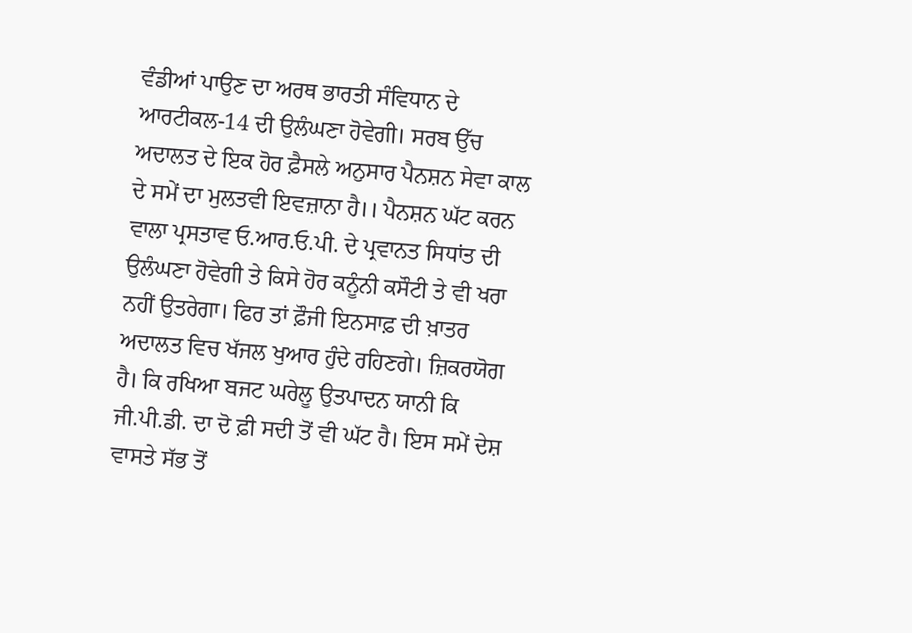ਵੰਡੀਆਂ ਪਾਉਣ ਦਾ ਅਰਥ ਭਾਰਤੀ ਸੰਵਿਧਾਨ ਦੇ ਆਰਟੀਕਲ-14 ਦੀ ਉਲੰਘਣਾ ਹੋਵੇਗੀ। ਸਰਬ ਉੱਚ ਅਦਾਲਤ ਦੇ ਇਕ ਹੋਰ ਫ਼ੈਸਲੇ ਅਨੁਸਾਰ ਪੈਨਸ਼ਨ ਸੇਵਾ ਕਾਲ ਦੇ ਸਮੇਂ ਦਾ ਮੁਲਤਵੀ ਇਵਜ਼ਾਨਾ ਹੈ।। ਪੈਨਸ਼ਨ ਘੱਟ ਕਰਨ ਵਾਲਾ ਪ੍ਰਸਤਾਵ ਓ.ਆਰ.ਓ.ਪੀ. ਦੇ ਪ੍ਰਵਾਨਤ ਸਿਧਾਂਤ ਦੀ ਉਲੰਘਣਾ ਹੋਵੇਗੀ ਤੇ ਕਿਸੇ ਹੋਰ ਕਨੂੰਨੀ ਕਸੌਟੀ ਤੇ ਵੀ ਖਰਾ ਨਹੀਂ ਉਤਰੇਗਾ। ਫਿਰ ਤਾਂ ਫ਼ੌਜੀ ਇਨਸਾਫ਼ ਦੀ ਖ਼ਾਤਰ ਅਦਾਲਤ ਵਿਚ ਖੱਜਲ ਖੁਆਰ ਹੁੰਦੇ ਰਹਿਣਗੇ। ਜ਼ਿਕਰਯੋਗ ਹੈ। ਕਿ ਰਖਿਆ ਬਜਟ ਘਰੇਲੂ ਉਤਪਾਦਨ ਯਾਨੀ ਕਿ ਜੀ.ਪੀ.ਡੀ. ਦਾ ਦੋ ਫ਼ੀ ਸਦੀ ਤੋਂ ਵੀ ਘੱਟ ਹੈ। ਇਸ ਸਮੇਂ ਦੇਸ਼ ਵਾਸਤੇ ਸੱਭ ਤੋਂ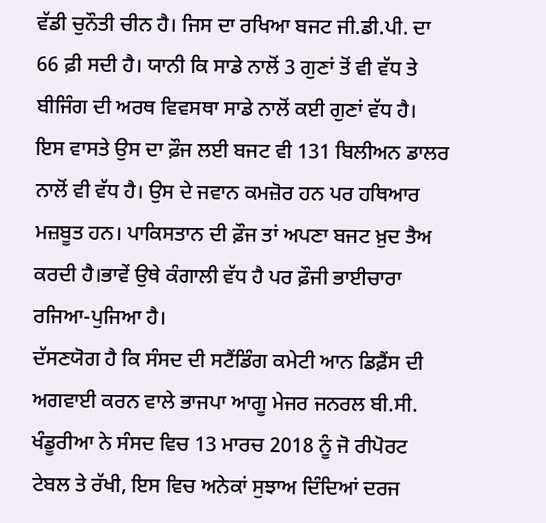ਵੱਡੀ ਚੁਨੌਤੀ ਚੀਨ ਹੈ। ਜਿਸ ਦਾ ਰਖਿਆ ਬਜਟ ਜੀ.ਡੀ.ਪੀ. ਦਾ 66 ਫ਼ੀ ਸਦੀ ਹੈ। ਯਾਨੀ ਕਿ ਸਾਡੇ ਨਾਲੋਂ 3 ਗੁਣਾਂ ਤੋਂ ਵੀ ਵੱਧ ਤੇ ਬੀਜਿੰਗ ਦੀ ਅਰਥ ਵਿਵਸਥਾ ਸਾਡੇ ਨਾਲੋਂ ਕਈ ਗੁਣਾਂ ਵੱਧ ਹੈ। ਇਸ ਵਾਸਤੇ ਉਸ ਦਾ ਫ਼ੌਜ ਲਈ ਬਜਟ ਵੀ 131 ਬਿਲੀਅਨ ਡਾਲਰ ਨਾਲੋਂ ਵੀ ਵੱਧ ਹੈ। ਉਸ ਦੇ ਜਵਾਨ ਕਮਜ਼ੋਰ ਹਨ ਪਰ ਹਥਿਆਰ ਮਜ਼ਬੂਤ ਹਨ। ਪਾਕਿਸਤਾਨ ਦੀ ਫ਼ੌਜ ਤਾਂ ਅਪਣਾ ਬਜਟ ਖ਼ੁਦ ਤੈਅ ਕਰਦੀ ਹੈ।ਭਾਵੇਂ ਉਥੇ ਕੰਗਾਲੀ ਵੱਧ ਹੈ ਪਰ ਫ਼ੌਜੀ ਭਾਈਚਾਰਾ ਰਜਿਆ-ਪੁਜਿਆ ਹੈ।
ਦੱਸਣਯੋਗ ਹੈ ਕਿ ਸੰਸਦ ਦੀ ਸਟੈਂਡਿੰਗ ਕਮੇਟੀ ਆਨ ਡਿਫ਼ੈਂਸ ਦੀ ਅਗਵਾਈ ਕਰਨ ਵਾਲੇ ਭਾਜਪਾ ਆਗੂ ਮੇਜਰ ਜਨਰਲ ਬੀ.ਸੀ. ਖੰਡੂਰੀਆ ਨੇ ਸੰਸਦ ਵਿਚ 13 ਮਾਰਚ 2018 ਨੂੰ ਜੋ ਰੀਪੋਰਟ ਟੇਬਲ ਤੇ ਰੱਖੀ, ਇਸ ਵਿਚ ਅਨੇਕਾਂ ਸੁਝਾਅ ਦਿੰਦਿਆਂ ਦਰਜ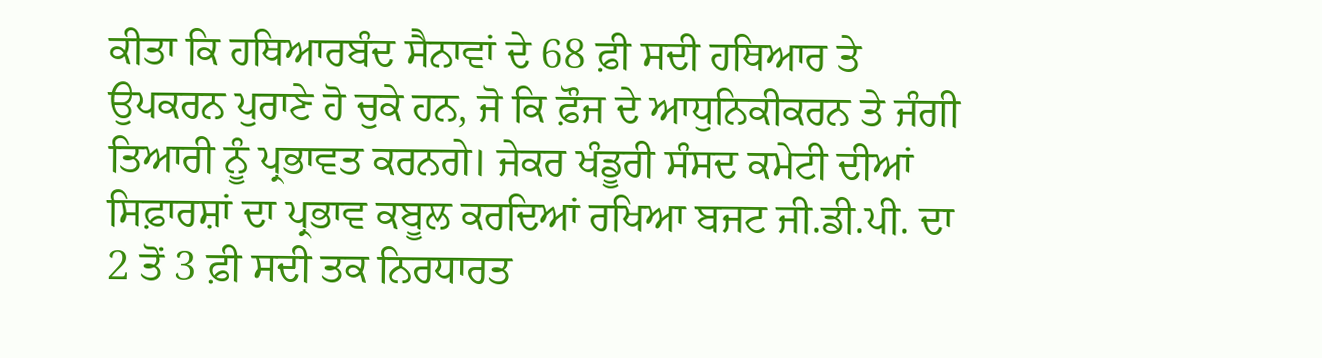ਕੀਤਾ ਕਿ ਹਥਿਆਰਬੰਦ ਸੈਨਾਵਾਂ ਦੇ 68 ਫ਼ੀ ਸਦੀ ਹਥਿਆਰ ਤੇ ਉਪਕਰਨ ਪੁਰਾਣੇ ਹੋ ਚੁਕੇ ਹਨ, ਜੋ ਕਿ ਫ਼ੌਜ ਦੇ ਆਧੁਨਿਕੀਕਰਨ ਤੇ ਜੰਗੀ ਤਿਆਰੀ ਨੂੰ ਪ੍ਰਭਾਵਤ ਕਰਨਗੇ। ਜੇਕਰ ਖੰਡੂਰੀ ਸੰਸਦ ਕਮੇਟੀ ਦੀਆਂ ਸਿਫ਼ਾਰਸ਼ਾਂ ਦਾ ਪ੍ਰਭਾਵ ਕਬੂਲ ਕਰਦਿਆਂ ਰਖਿਆ ਬਜਟ ਜੀ.ਡੀ.ਪੀ. ਦਾ 2 ਤੋਂ 3 ਫ਼ੀ ਸਦੀ ਤਕ ਨਿਰਧਾਰਤ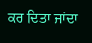ਕਰ ਦਿਤਾ ਜਾਂਦਾ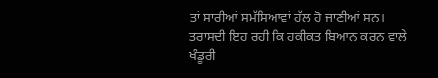ਤਾਂ ਸਾਰੀਆਂ ਸਮੱਸਿਆਵਾਂ ਹੱਲ ਹੋ ਜਾਣੀਆਂ ਸਨ। ਤਰਾਸਦੀ ਇਹ ਰਹੀ ਕਿ ਹਕੀਕਤ ਬਿਆਨ ਕਰਨ ਵਾਲੇ ਖੰਡੂਰੀ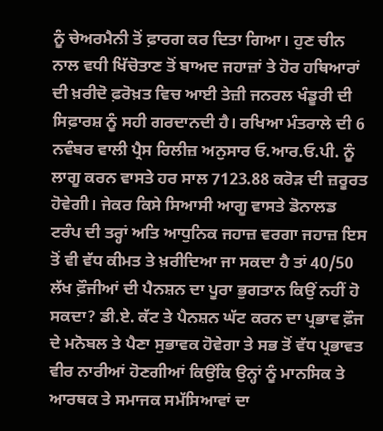ਨੂੰ ਚੇਅਰਮੈਨੀ ਤੋਂ ਫ਼ਾਰਗ ਕਰ ਦਿਤਾ ਗਿਆ। ਹੁਣ ਚੀਨ ਨਾਲ ਵਧੀ ਖਿੱਚੋਤਾਣ ਤੋਂ ਬਾਅਦ ਜਹਾਜ਼ਾਂ ਤੇ ਹੋਰ ਹਥਿਆਰਾਂ ਦੀ ਖ਼ਰੀਦੋ ਫ਼ਰੋਖ਼ਤ ਵਿਚ ਆਈ ਤੇਜ਼ੀ ਜਨਰਲ ਖੰਡੂਰੀ ਦੀ ਸਿਫ਼ਾਰਸ਼ ਨੂੰ ਸਹੀ ਗਰਦਾਨਦੀ ਹੈ। ਰਖਿਆ ਮੰਤਰਾਲੇ ਦੀ 6 ਨਵੰਬਰ ਵਾਲੀ ਪ੍ਰੈਸ ਰਿਲੀਜ਼ ਅਨੁਸਾਰ ਓ.ਆਰ.ਓ.ਪੀ. ਨੂੰ ਲਾਗੂ ਕਰਨ ਵਾਸਤੇ ਹਰ ਸਾਲ 7123.88 ਕਰੋੜ ਦੀ ਜ਼ਰੂਰਤ ਹੋਵੇਗੀ। ਜੇਕਰ ਕਿਸੇ ਸਿਆਸੀ ਆਗੂ ਵਾਸਤੇ ਡੋਨਾਲਡ ਟਰੰਪ ਦੀ ਤਰ੍ਹਾਂ ਅਤਿ ਆਧੁਨਿਕ ਜਹਾਜ਼ ਵਰਗਾ ਜਹਾਜ਼ ਇਸ ਤੋਂ ਵੀ ਵੱਧ ਕੀਮਤ ਤੇ ਖ਼ਰੀਦਿਆ ਜਾ ਸਕਦਾ ਹੈ ਤਾਂ 40/50 ਲੱਖ ਫ਼ੌਜੀਆਂ ਦੀ ਪੈਨਸ਼ਨ ਦਾ ਪੂਰਾ ਭੁਗਤਾਨ ਕਿਉਂ ਨਹੀਂ ਹੋ ਸਕਦਾ? ਡੀ.ਏ. ਕੱਟ ਤੇ ਪੈਨਸ਼ਨ ਘੱਟ ਕਰਨ ਦਾ ਪ੍ਰਭਾਵ ਫ਼ੌਜ ਦੇ ਮਨੋਬਲ ਤੇ ਪੈਣਾ ਸੁਭਾਵਕ ਹੋਵੇਗਾ ਤੇ ਸਭ ਤੋਂ ਵੱਧ ਪ੍ਰਭਾਵਤ ਵੀਰ ਨਾਰੀਆਂ ਹੋਣਗੀਆਂ ਕਿਉਂਕਿ ਉਨ੍ਹਾਂ ਨੂੰ ਮਾਨਸਿਕ ਤੇ ਆਰਥਕ ਤੇ ਸਮਾਜਕ ਸਮੱਸਿਆਵਾਂ ਦਾ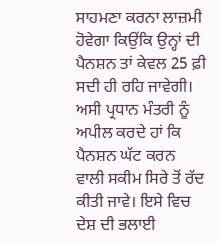ਸਾਹਮਣਾ ਕਰਨਾ ਲਾਜ਼ਮੀ ਹੋਵੇਗਾ ਕਿਉਂਕਿ ਉਨ੍ਹਾਂ ਦੀ ਪੈਨਸ਼ਨ ਤਾਂ ਕੇਵਲ 25 ਫ਼ੀ ਸਦੀ ਹੀ ਰਹਿ ਜਾਵੇਗੀ। ਅਸੀ ਪ੍ਰਧਾਨ ਮੰਤਰੀ ਨੂੰ ਅਪੀਲ ਕਰਦੇ ਹਾਂ ਕਿ ਪੈਨਸ਼ਨ ਘੱਟ ਕਰਨ ਵਾਲੀ ਸਕੀਮ ਸਿਰੇ ਤੋਂ ਰੱਦ ਕੀਤੀ ਜਾਵੇ। ਇਸੇ ਵਿਚ ਦੇਸ਼ ਦੀ ਭਲਾਈ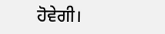ਹੋਵੇਗੀ।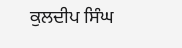ਕੁਲਦੀਪ ਸਿੰਘ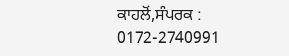ਕਾਹਲੋਂ,ਸੰਪਰਕ : 0172-2740991